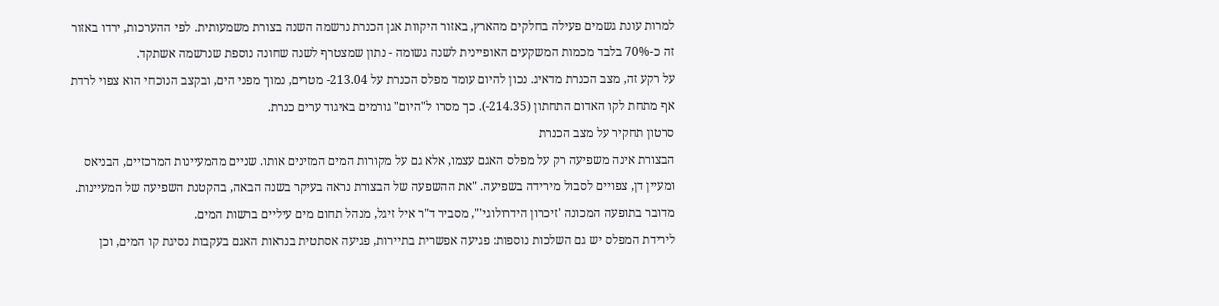למרות עונת גשמים פעילה בחלקים מהארץ, באזור היקוות אגן הכנרת נרשמה השנה בצורת משמעותית. לפי ההערכות, ירדו באזור זה כ-70% בלבד מכמות המשקעים האופיינית לשנה גשומה - נתון שמצטרף לשנה שחונה נוספת שנרשמה אשתקד.
על רקע זה, מצב הכנרת מדאיג. נכון להיום עומד מפלס הכנרת על 213.04- מטרים, נמוך מפני הים, ובקצב הנוכחי הוא צפוי לרדת אף מתחת לקו האדום התחתון (214.35-). כך מסרו ל"היום" גורמים באיגוד ערים כנרת.
סרטון תחקיר על מצב הכנרת
הבצורת אינה משפיעה רק על מפלס האגם עצמו, אלא גם על מקורות המים המזינים אותו. שניים מהמעיינות המרכזיים, הבניאס ומעיין דן, צפויים לסבול מירידה בשפיעה. "את ההשפעה של הבצורת נראה בעיקר בשנה הבאה, בהקטנת השפיעה של המעיינות. מדובר בתופעה המכונה 'זיכרון הידרולוגי'", מסביר ד"ר איל זיגל, מנהל תחום מים עיליים ברשות המים.
לירידת המפלס יש גם השלכות נוספות: פגיעה אפשרית בתיירות, פגיעה אסתטית בנראות האגם בעקבות נסיגת קו המים, וכן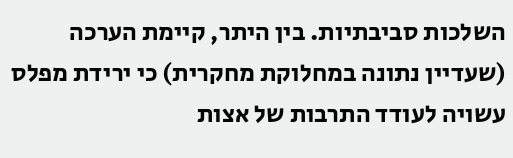השלכות סביבתיות. בין היתר, קיימת הערכה (שעדיין נתונה במחלוקת מחקרית) כי ירידת מפלס עשויה לעודד התרבות של אצות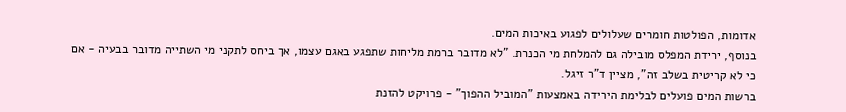אדומות, הפולטות חומרים שעלולים לפגוע באיכות המים.
בנוסף, ירידת המפלס מובילה גם להמלחת מי הכנרת. "לא מדובר ברמת מליחות שתפגע באגם עצמו, אך ביחס לתקני מי השתייה מדובר בבעיה - אם כי לא קריטית בשלב זה", מציין ד"ר זיגל.
ברשות המים פועלים לבלימת הירידה באמצעות "המוביל ההפוך" - פרויקט להזנת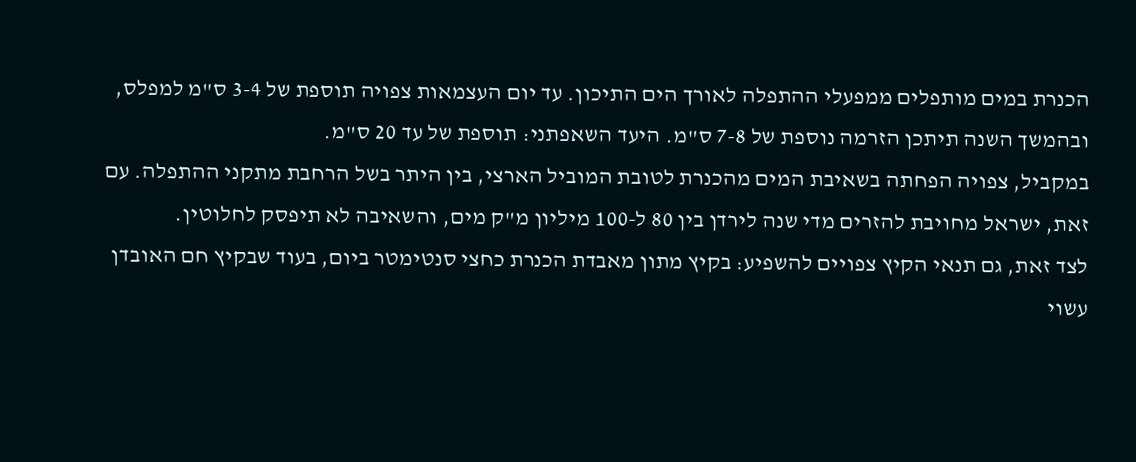הכנרת במים מותפלים ממפעלי ההתפלה לאורך הים התיכון. עד יום העצמאות צפויה תוספת של 3-4 ס"מ למפלס, ובהמשך השנה תיתכן הזרמה נוספת של 7-8 ס"מ. היעד השאפתני: תוספת של עד 20 ס"מ.
במקביל, צפויה הפחתה בשאיבת המים מהכנרת לטובת המוביל הארצי, בין היתר בשל הרחבת מתקני ההתפלה. עם זאת, ישראל מחויבת להזרים מדי שנה לירדן בין 80 ל-100 מיליון מ"ק מים, והשאיבה לא תיפסק לחלוטין.
לצד זאת, גם תנאי הקיץ צפויים להשפיע: בקיץ מתון מאבדת הכנרת כחצי סנטימטר ביום, בעוד שבקיץ חם האובדן עשוי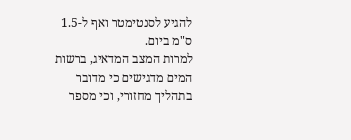להגיע לסנטימטר ואף ל-1.5 ס"מ ביום.
למרות המצב המדאיג, ברשות המים מדגישים כי מדובר בתהליך מחזורי, וכי מספר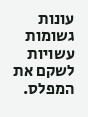עונות גשומות עשויות לשקם את המפלס.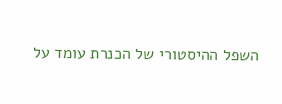השפל ההיסטורי של הכנרת עומד על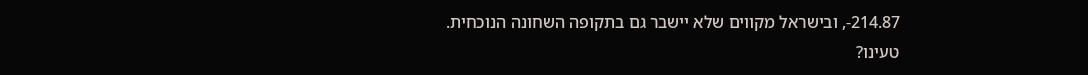214.87-, ובישראל מקווים שלא יישבר גם בתקופה השחונה הנוכחית.
טעינו?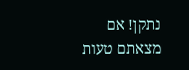נתקן! אם מצאתם טעות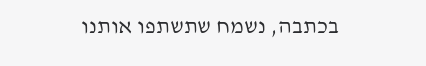בכתבה, נשמח שתשתפו אותנו